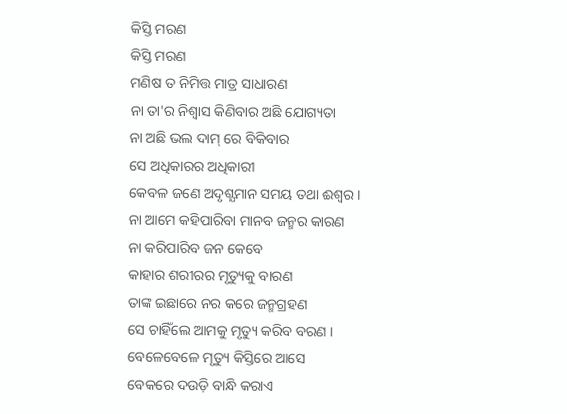କିସ୍ତି ମରଣ
କିସ୍ତି ମରଣ
ମଣିଷ ତ ନିମିତ୍ତ ମାତ୍ର ସାଧାରଣ
ନା ତା'ର ନିଶ୍ୱାସ କିଣିବାର ଅଛି ଯୋଗ୍ୟତା
ନା ଅଛି ଭଲ ଦାମ୍ ରେ ବିକିବାର
ସେ ଅଧିକାରର ଅଧିକାରୀ
କେବଳ ଜଣେ ଅଦୃଶ୍ଯମାନ ସମୟ ତଥା ଈଶ୍ବର ।
ନା ଆମେ କହିପାରିବା ମାନବ ଜନ୍ମର କାରଣ
ନା କରିପାରିବ ଜନ କେବେ
କାହାର ଶରୀରର ମୃତ୍ୟୁକୁ ବାରଣ
ତାଙ୍କ ଇଛାରେ ନର କରେ ଜନ୍ମଗ୍ରହଣ
ସେ ଚାହିଁଲେ ଆମକୁ ମୃତ୍ୟୁ କରିବ ବରଣ ।
ବେଳେବେଳେ ମୃତ୍ୟୁ କିସ୍ତିରେ ଆସେ
ବେକରେ ଦଉଡ଼ି ବାନ୍ଧି କରାଏ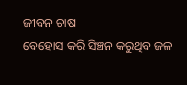ଜୀବନ ଚାଷ
ବେହୋସ କରି ସିଞ୍ଚନ କରୁଥିବ ଜଳ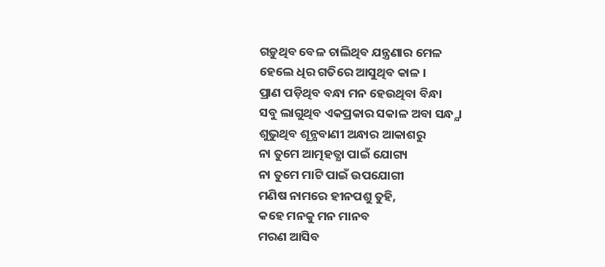ଗଡ଼ୁଥିବ ବେଳ ଚାଲିଥିବ ଯନ୍ତ୍ରଣାର ମେଳ
ହେଲେ ଧିର ଗତିରେ ଆସୁଥିବ କାଳ ।
ପ୍ରାଣ ପଡ଼ିଥିବ ବନ୍ଧା ମନ ହେଉଥିବା ବିନ୍ଧା
ସବୁ ଲାଗୁଥିବ ଏକପ୍ରକାର ସକାଳ ଅବା ସନ୍ଧ୍ଯା
ଶୁଭୁଥିବ ଶୂନ୍ଯବାଣୀ ଅନ୍ଧାର ଆକାଶରୁ
ନା ତୁମେ ଆତ୍ମହତ୍ଯା ପାଇଁ ଯୋଗ୍ୟ
ନା ତୁମେ ମାଟି ପାଇଁ ଉପଯୋଗୀ
ମଣିଷ ନାମରେ ହୀନପଶୁ ତୁହି,
କହେ ମନକୁ ମନ ମାନବ
ମରଣ ଆସିବ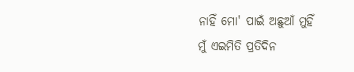ନାହିଁ ମୋ' ପାଇଁ ଅଛୁଆଁ ମୁହିଁ
ମୁଁ ଏଇମିତି ପ୍ରତିଦିନ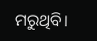ମରୁଥିବି।